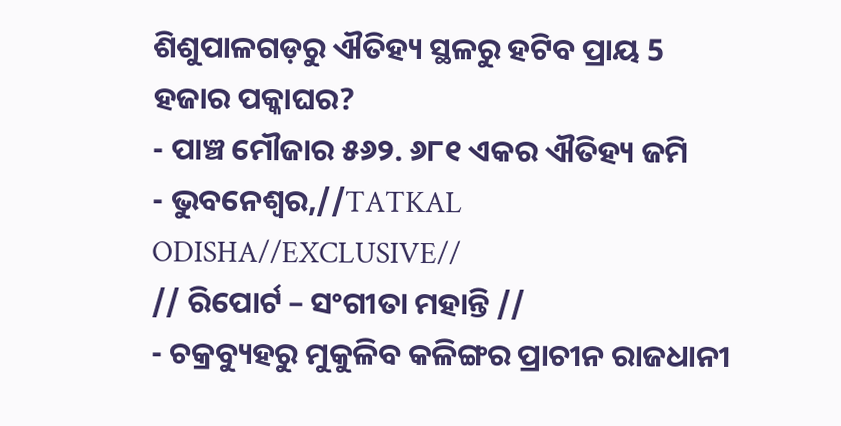ଶିଶୁପାଳଗଡ଼ରୁ ଐତିହ୍ୟ ସ୍ଥଳରୁ ହଟିବ ପ୍ରାୟ 5 ହଜାର ପକ୍କାଘର?
- ପାଞ୍ଚ ମୌଜାର ୫୬୨. ୬୮୧ ଏକର ଐତିହ୍ୟ ଜମି
- ଭୁବନେଶ୍ୱର,//TATKAL ODISHA//EXCLUSIVE//
// ରିପୋର୍ଟ – ସଂଗୀତା ମହାନ୍ତି //
- ଚକ୍ରବ୍ୟୁହରୁ ମୁକୁଳିବ କଳିଙ୍ଗର ପ୍ରାଚୀନ ରାଜଧାନୀ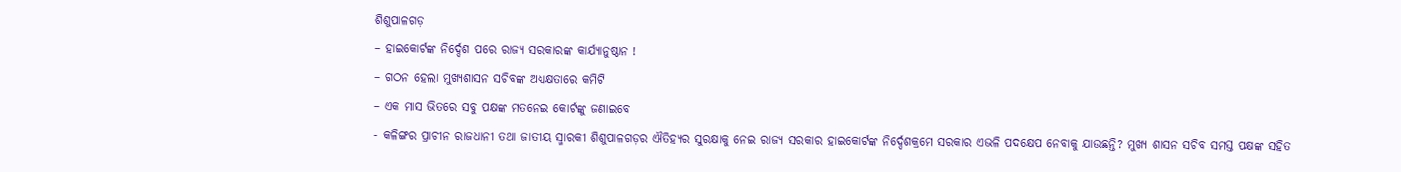ଶିଶୁପାଳଗଡ଼
– ହାଇକୋର୍ଟଙ୍କ ନିର୍ଦ୍ଦେଶ ପରେ ରାଜ୍ୟ ସରକାରଙ୍କ କାର୍ଯ୍ୟାନୁଷ୍ଠାନ !
– ଗଠନ ହେଲା ମୁଖ୍ୟଶାସନ ସଚିବଙ୍କ ଅଧ୍ୟକ୍ଷତାରେ କମିଟି
– ଏକ ମାସ ଭିତରେ ସବୁ ପକ୍ଷଙ୍କ ମତନେଇ କୋର୍ଟଙ୍କୁ ଜଣାଇବେ
- କଳିଙ୍ଗର ପ୍ରାଚୀନ ରାଜଧାନୀ ତଥା ଜାତୀୟ ସ୍ମାରକୀ ଶିଶୁପାଳଗଡ଼ର ଐତିହ୍ୟର ସୁରକ୍ଷାକୁ ନେଇ ରାଜ୍ୟ ସରକାର ହାଇକୋର୍ଟଙ୍କ ନିର୍ଦ୍ଦେଶକ୍ରମେ ସରକାର ଏଭଳି ପଦକ୍ଷେପ ନେବାକୁ ଯାଉଛନ୍ତି? ମୁଖ୍ୟ ଶାସନ ସଚିବ ସମସ୍ତ ପକ୍ଷଙ୍କ ସହିତ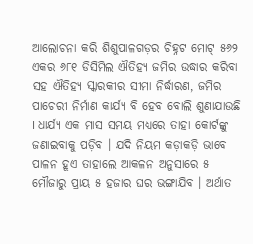ଆଲୋଚନା କରି ଶିଶୁପାଳଗଡ଼ର ଚିହ୍ନଟ ମୋଟ୍ ୫୬୨ ଏକର ୬୮୧ ଡିସିମିଲ ଐତିହ୍ୟ ଜମିର ଉଦ୍ଧାର କରିବା ସହ ଐତିହ୍ୟ ସ୍କାରକୀର ସୀମା ନିର୍ଦ୍ଧାରଣ, ଜମିର ପାଚେରୀ ନିର୍ମାଣ କାର୍ଯ୍ୟ ବି ହେବ ବୋଲି ଶୁଣାଯାଉଛି I ଧାର୍ଯ୍ୟ ଏକ ମାସ ସମୟ ମଧ୍ୟରେ ତାହା କୋର୍ଟଙ୍କୁ ଜଣାଇବାକୁ ପଡ଼ିବ । ଯଦି ନିୟମ କଡ଼ାକଡ଼ି ଭାବେ ପାଳନ ହୂଏ ତାହାଲେ ଆକଳନ ଅନୁସାରେ ୫ ମୌଜାରୁ ପ୍ରାୟ ୫ ହଜାର ଘର ଭଙ୍ଗାଯିବ । ଅର୍ଥାତ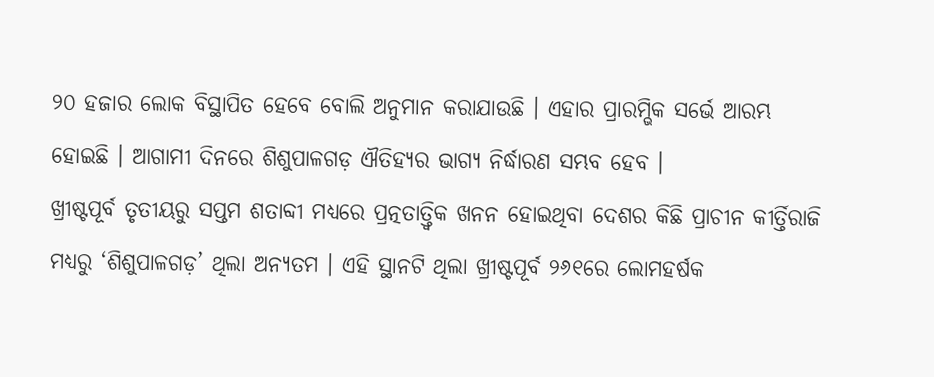୨୦ ହଜାର ଲୋକ ବିସ୍ଥାପିତ ହେବେ ବୋଲି ଅନୁମାନ କରାଯାଉଛି । ଏହାର ପ୍ରାରମ୍ଭିକ ସର୍ଭେ ଆରମ୍ଭ ହୋଇଛି । ଆଗାମୀ ଦିନରେ ଶିଶୁପାଳଗଡ଼ ଐତିହ୍ୟର ଭାଗ୍ୟ ନିର୍ଦ୍ଧାରଣ ସମ୍ଭବ ହେବ ।
ଖ୍ରୀଷ୍ଟପୂର୍ବ ତୃତୀୟରୁ ସପ୍ତମ ଶତାବ୍ଦୀ ମଧ୍ୟରେ ପ୍ରତ୍ନତାତ୍ତ୍ୱିକ ଖନନ ହୋଇଥିବା ଦେଶର କିଛି ପ୍ରାଚୀନ କୀର୍ତ୍ତିରାଜି ମଧ୍ୟରୁ ‘ଶିଶୁପାଳଗଡ଼’ ଥିଲା ଅନ୍ୟତମ । ଏହି ସ୍ଥାନଟି ଥିଲା ଖ୍ରୀଷ୍ଟପୂର୍ବ ୨୬୧ରେ ଲୋମହର୍ଷକ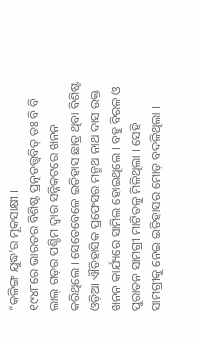“କଳିଙ୍ଗ ଯୁଦ୍ଧ’ର ମୂକସାକ୍ଷୀ ।
୧୯୪୮ରେ ଭାରତର ବିଶିଷ୍ଟ ପ୍ରତ୍ନତତ୍ତ୍ୱବିତ୍ ଡଃ ବି ବି ଲାଲ୍ ଗଡ଼ର ପଶ୍ଚିମ ଦ୍ୱାର ସନ୍ନିକଟରେ ଖନନ କରିଥିଲେ । ସେତେବେଳେ ଇତିହାସ ଛାତ୍ର ଥିବା ବିଶିଷ୍ଟ ଓଡ଼ିଆ ଐତିହାସିକ ପ୍ରଫେସର ମନ୍ମଥ ନାଥ ଦାସ ଉକ୍ତ ଖନନ କାର୍ଯ୍ୟରେ ସାମିଲ ହୋଇଥିଲେ । ବହୁ ବିରଳ ଓ ପୁରାତନ ସାମଗ୍ରୀ ମାଟିତଳୁ ମିଳିଥିଲା । ସେହି ସାମଗ୍ରୀକୁ ନେଇ ଇତିହାସର ମୋଡ଼ ବଦଳିଥିଲା ।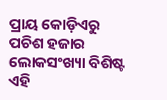ପ୍ରାୟ କୋଡ଼ିଏରୁ ପଚିଶ ହଜାର ଲୋକସଂଖ୍ୟା ବିଶିଷ୍ଟ ଏହି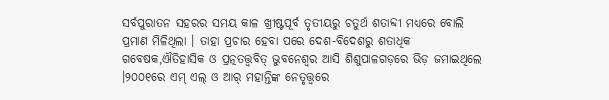ସର୍ବପୁରାତନ ସହରର ସମୟ କାଳ ଖ୍ରୀଷ୍ଟପୂର୍ବ ତୃତୀୟରୁ ଚତୁର୍ଥ ଶତାବ୍ଦୀ ମଧ୍ୟରେ ବୋଲି ପ୍ରମାଣ ମିଳିଥିଲା । ତାହା ପ୍ରଚାର ହେବା ପରେ ଦେଶ-ବିଦେଶରୁ ଶତାଧିକ ଗବେଷକ,ଐତିହାସିକ ଓ ପ୍ରତ୍ନତତ୍ତ୍ୱବିତ୍ ଭୁବନେଶ୍ୱର ଆସି ଶିଶୁପାଳଗଡ଼ରେ ଭିଡ଼ ଜମାଇଥିଲେ ।୨୦୦୧ରେ ଏମ୍ ଏଲ୍ ଓ ଆର୍ ମହାନ୍ତିଙ୍କ ନେତୃତ୍ତ୍ୱରେ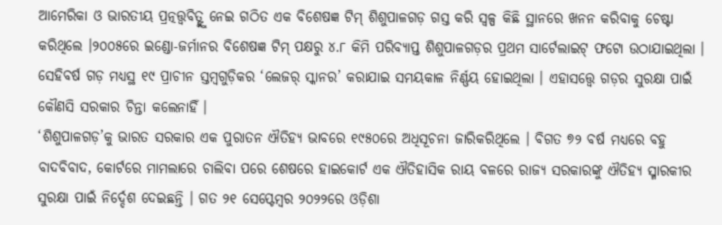ଆମେରିକା ଓ ଭାରତୀୟ ପ୍ରତ୍ନତ୍ତ୍ୱବିତ୍ଙ୍କୁ ନେଇ ଗଠିତ ଏକ ବିଶେଷଜ୍ଞ ଟିମ୍ ଶିଶୁପାଳଗଡ଼ ଗସ୍ତ କରି ସ୍ୱଳ୍ପ କିଛି ସ୍ଥାନରେ ଖନନ କରିବାକୁ ଚେଷ୍ଟା କରିଥିଲେ ।୨୦୦୫ରେ ଇଣ୍ଡୋ-ଜର୍ମାନର ବିଶେଷଜ୍ଞ ଟିମ୍ ପକ୍ଷରୁ ୪.୮ କିମି ପରିବ୍ୟାପ୍ତ ଶିଶୁପାଳଗଡ଼ର ପ୍ରଥମ ସାର୍ଟେଲାଇଟ୍ ଫଟୋ ଉଠାଯାଇଥିଲା । ସେହିବର୍ଷ ଗଡ଼ ମଧ୍ୟସ୍ଥ ୧୯ ପ୍ରାଚୀନ ସ୍ତମ୍ବଗୁଡ଼ିକର ‘ଲେଜର୍ ସ୍କାନର’ କରାଯାଇ ସମୟକାଳ ନିର୍ଣ୍ଣୟ ହୋଇଥିଲା । ଏହାସତ୍ତ୍ୱେ ଗଡ଼ର ସୁରକ୍ଷା ପାଇଁ କୌଣସି ସରକାର ଚିନ୍ତା କଲେନାହିଁ ।
‘ଶିଶୁପାଳଗଡ଼’କୁ ଭାରତ ସରକାର ଏକ ପୁରାତନ ଐତିହ୍ୟ ଭାବରେ ୧୯୫୦ରେ ଅଧିସୂଚନା ଜାରିକରିଥିଲେ । ବିଗତ ୭୨ ବର୍ଷ ମଧ୍ୟରେ ବହୁ ବାଦବିବାଦ, କୋର୍ଟରେ ମାମଲାରେ ଚାଲିବା ପରେ ଶେଷରେ ହାଇକୋର୍ଟ ଏକ ଐତିହାସିକ ରାୟ ବଳରେ ରାଜ୍ୟ ସରକାରଙ୍କୁ ଐତିହ୍ୟ ସ୍ମାରକୀର ସୁରକ୍ଷା ପାଇଁ ନିର୍ଦ୍ଦେଶ ଦେଇଛନ୍ତି । ଗତ ୨୧ ସେପ୍ଟେମ୍ବର ୨୦୨୨ରେ ଓଡ଼ିଶା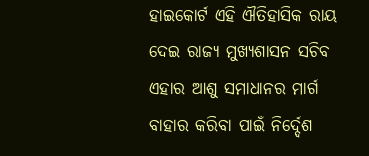ହାଇକୋର୍ଟ ଏହି ଐତିହାସିକ ରାୟ ଦେଇ ରାଜ୍ୟ ମୁଖ୍ୟଶାସନ ସଚିବ ଏହାର ଆଶୁ ସମାଧାନର ମାର୍ଗ ବାହାର କରିବା ପାଇଁ ନିର୍ଦ୍ଦେଶ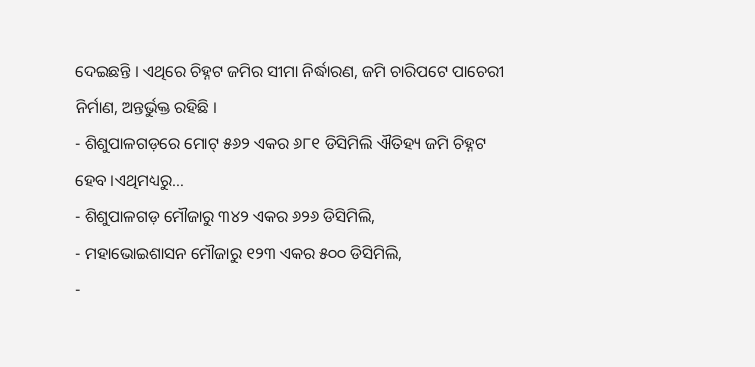ଦେଇଛନ୍ତି । ଏଥିରେ ଚିହ୍ନଟ ଜମିର ସୀମା ନିର୍ଦ୍ଧାରଣ, ଜମି ଚାରିପଟେ ପାଚେରୀ ନିର୍ମାଣ, ଅନ୍ତର୍ଭୁକ୍ତ ରହିଛି ।
- ଶିଶୁପାଳଗଡ଼ରେ ମୋଟ୍ ୫୬୨ ଏକର ୬୮୧ ଡିସିମିଲି ଐତିହ୍ୟ ଜମି ଚିହ୍ନଟ ହେବ ।ଏଥିମଧ୍ୟରୁ…
- ଶିଶୁପାଳଗଡ଼ ମୌଜାରୁ ୩୪୨ ଏକର ୬୨୬ ଡିସିମିଲି,
- ମହାଭୋଇଶାସନ ମୌଜାରୁ ୧୨୩ ଏକର ୫୦୦ ଡିସିମିଲି,
-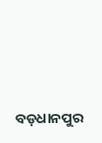ବଡ଼ଧାନପୁର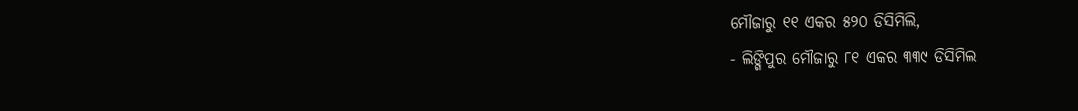ମୌଜାରୁ ୧୧ ଏକର ୫୨୦ ଡିସିମିଲି,
- ଲିଙ୍ଗିପୁର ମୌଜାରୁ ୮୧ ଏକର ୩୩୯ ଡିସିମିଲ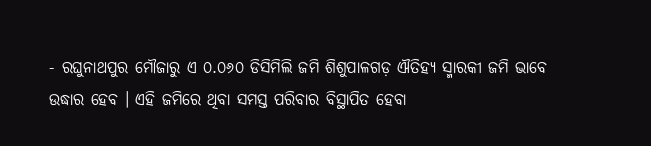- ରଘୁନାଥପୁର ମୌଜାରୁ ଏ ୦.୦୬୦ ଡିସିମିଲି ଜମି ଶିଶୁପାଳଗଡ଼ ଐତିହ୍ୟ ସ୍ମାରକୀ ଜମି ଭାବେ ଉଦ୍ଧାର ହେବ । ଏହି ଜମିରେ ଥିବା ସମସ୍ତ ପରିବାର ବିସ୍ଥାପିତ ହେବା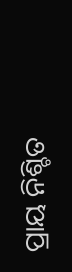ପ୍ରାୟ ନିଶ୍ଚିତ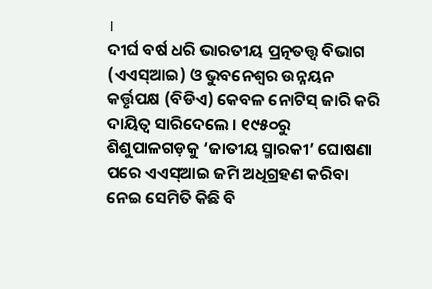।
ଦୀର୍ଘ ବର୍ଷ ଧରି ଭାରତୀୟ ପ୍ରତ୍ନତତ୍ତ୍ୱ ବିଭାଗ (ଏଏସ୍ଆଇ) ଓ ଭୁବନେଶ୍ୱର ଉନ୍ନୟନ କର୍ତ୍ତୃପକ୍ଷ (ବିଡିଏ) କେବଳ ନୋଟିସ୍ ଜାରି କରି ଦାୟିତ୍ୱ ସାରିଦେଲେ । ୧୯୫୦ରୁ ଶିଶୁପାଳଗଡ଼କୁ ‘ଜାତୀୟ ସ୍ମାରକୀ’ ଘୋଷଣା ପରେ ଏଏସ୍ଆଇ ଜମି ଅଧିଗ୍ରହଣ କରିବା ନେଇ ସେମିତି କିଛି ବି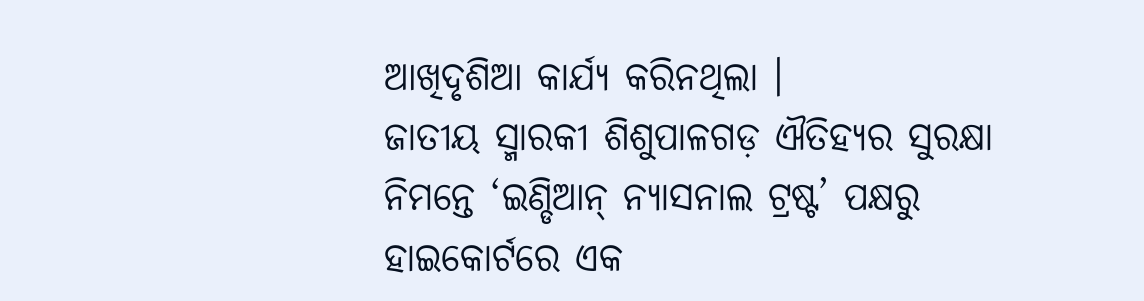ଆଖିଦୃଶିଆ କାର୍ଯ୍ୟ କରିନଥିଲା ।
ଜାତୀୟ ସ୍ମାରକୀ ଶିଶୁପାଳଗଡ଼ ଐତିହ୍ୟର ସୁରକ୍ଷା ନିମନ୍ତେ ‘ଇଣ୍ଡିଆନ୍ ନ୍ୟାସନାଲ ଟ୍ରଷ୍ଟ’ ପକ୍ଷରୁ ହାଇକୋର୍ଟରେ ଏକ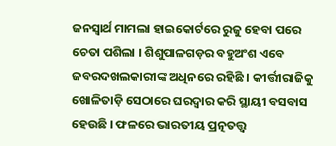ଜନସ୍ୱାର୍ଥ ମାମଲା ହାଇକୋର୍ଟରେ ରୁଜୁ ହେବା ପରେ ଚେତା ପଶିଲା । ଶିଶୁପାଳଗଡ଼ର ବହୁଅଂଶ ଏବେ ଜବରଦଖଲକାରୀଙ୍କ ଅଧିନରେ ରହିଛି । କୀର୍ତ୍ତୀରାଜିକୁ ଖୋଳିତାଡ଼ି ସେଠାରେ ଘରଦ୍ୱାର କରି ସ୍ଥାୟୀ ବସବାସ ହେଉଛି । ଫଳରେ ଭାରତୀୟ ପ୍ରତ୍ନତତ୍ତ୍ୱ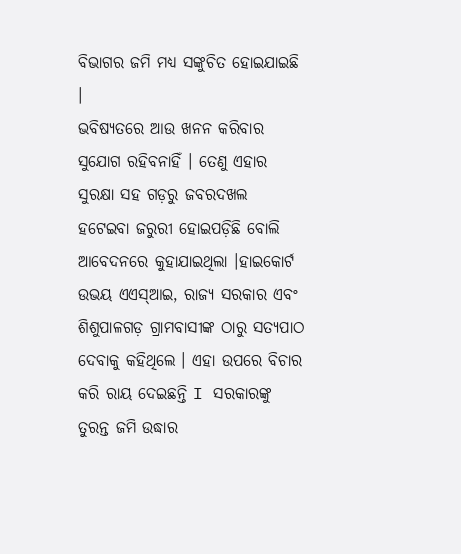ବିଭାଗର ଜମି ମଧ୍ୟ ସଙ୍କୁଚିତ ହୋଇଯାଇଛି ।
ଭବିଷ୍ୟତରେ ଆଉ ଖନନ କରିବାର ସୁଯୋଗ ରହିବନାହିଁ । ତେଣୁ ଏହାର ସୁରକ୍ଷା ସହ ଗଡ଼ରୁ ଜବରଦଖଲ ହଟେଇବା ଜରୁରୀ ହୋଇପଡ଼ିଛି ବୋଲି ଆବେଦନରେ କୁହାଯାଇଥିଲା ।ହାଇକୋର୍ଟ ଉଭୟ ଏଏସ୍ଆଇ, ରାଜ୍ୟ ସରକାର ଏବଂ ଶିଶୁପାଳଗଡ଼ ଗ୍ରାମବାସୀଙ୍କ ଠାରୁ ସତ୍ୟପାଠ ଦେବାକୁ କହିଥିଲେ । ଏହା ଉପରେ ବିଚାର କରି ରାୟ ଦେଇଛନ୍ତି I ସରକାରଙ୍କୁ ତୁରନ୍ତ ଜମି ଉଦ୍ଧାର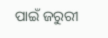ପାଇଁ ଜରୁରୀ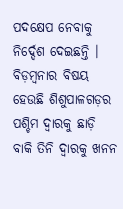ପଦକ୍ଷେପ ନେବାକୁ ନିର୍ଦ୍ଦେଶ ଦେଇଛନ୍ତି ।
ବିଡ଼ମ୍ବନାର ବିଷୟ ହେଉଛି ଶିଶୁପାଳଗଡ଼ର ପଶ୍ଚିମ ଦ୍ୱାରକୁ ଛାଡ଼ି ବାକି ତିନି ଦ୍ୱାରକୁ ଖନନ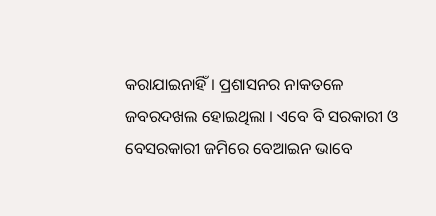କରାଯାଇନାହିଁ । ପ୍ରଶାସନର ନାକତଳେ ଜବରଦଖଲ ହୋଇଥିଲା । ଏବେ ବି ସରକାରୀ ଓ ବେସରକାରୀ ଜମିରେ ବେଆଇନ ଭାବେ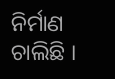ନିର୍ମାଣ ଚାଲିଛି ।